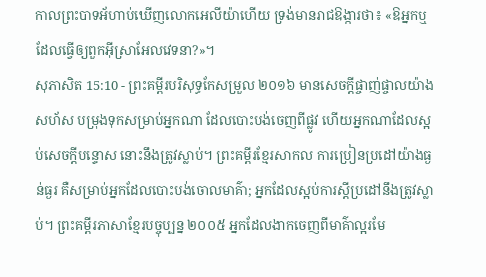កាលព្រះបាទអ័ហាប់ឃើញលោកអេលីយ៉ាហើយ ទ្រង់មានរាជឱង្ការថា៖ «ឱអ្នកឬ ដែលធ្វើឲ្យពួកអ៊ីស្រាអែលវេទនា?»។
សុភាសិត 15:10 - ព្រះគម្ពីរបរិសុទ្ធកែសម្រួល ២០១៦ មានសេចក្ដីផ្ចាញ់ផ្ចាលយ៉ាងសហ័ស បម្រុងទុកសម្រាប់អ្នកណា ដែលបោះបង់ចេញពីផ្លូវ ហើយអ្នកណាដែលស្អប់សេចក្ដីបន្ទោស នោះនឹងត្រូវស្លាប់។ ព្រះគម្ពីរខ្មែរសាកល ការប្រៀនប្រដៅយ៉ាងធ្ងន់ធ្ងរ គឺសម្រាប់អ្នកដែលបោះបង់ចោលមាគ៌ា; អ្នកដែលស្អប់ការស្ដីប្រដៅនឹងត្រូវស្លាប់។ ព្រះគម្ពីរភាសាខ្មែរបច្ចុប្បន្ន ២០០៥ អ្នកដែលងាកចេញពីមាគ៌ាល្អរមែ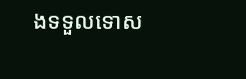ងទទួលទោស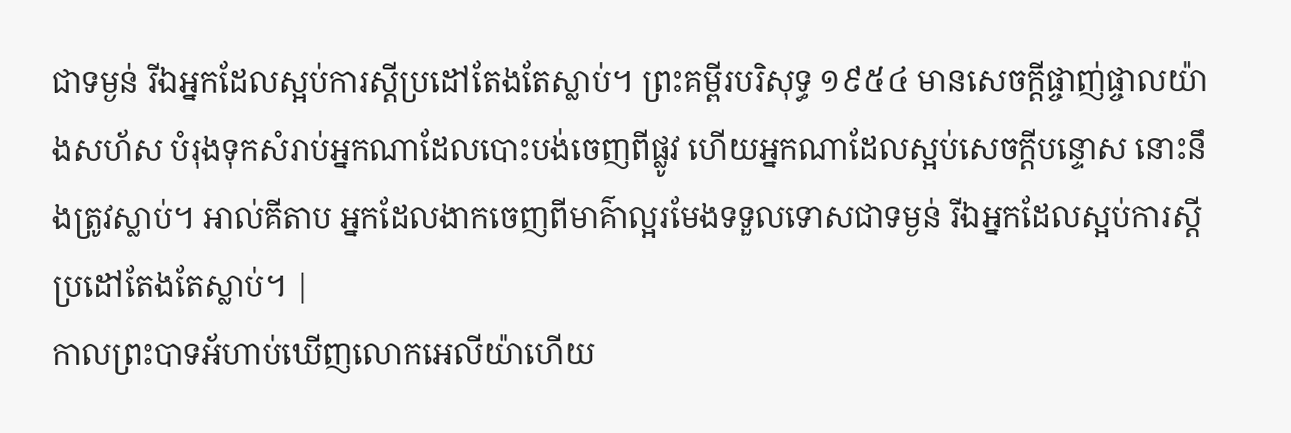ជាទម្ងន់ រីឯអ្នកដែលស្អប់ការស្ដីប្រដៅតែងតែស្លាប់។ ព្រះគម្ពីរបរិសុទ្ធ ១៩៥៤ មានសេចក្ដីផ្ចាញ់ផ្ចាលយ៉ាងសហ័ស បំរុងទុកសំរាប់អ្នកណាដែលបោះបង់ចេញពីផ្លូវ ហើយអ្នកណាដែលស្អប់សេចក្ដីបន្ទោស នោះនឹងត្រូវស្លាប់។ អាល់គីតាប អ្នកដែលងាកចេញពីមាគ៌ាល្អរមែងទទួលទោសជាទម្ងន់ រីឯអ្នកដែលស្អប់ការស្ដីប្រដៅតែងតែស្លាប់។ |
កាលព្រះបាទអ័ហាប់ឃើញលោកអេលីយ៉ាហើយ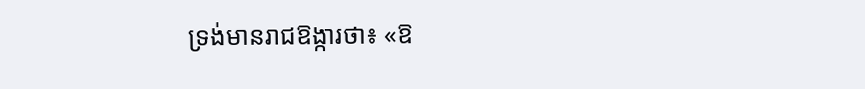ទ្រង់មានរាជឱង្ការថា៖ «ឱ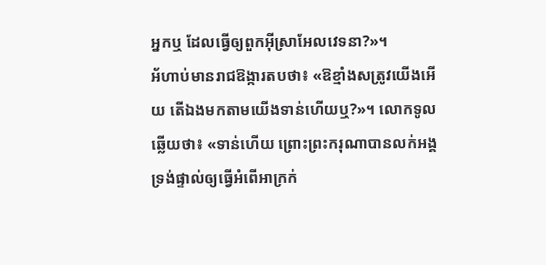អ្នកឬ ដែលធ្វើឲ្យពួកអ៊ីស្រាអែលវេទនា?»។
អ័ហាប់មានរាជឱង្ការតបថា៖ «ឱខ្មាំងសត្រូវយើងអើយ តើឯងមកតាមយើងទាន់ហើយឬ?»។ លោកទូលឆ្លើយថា៖ «ទាន់ហើយ ព្រោះព្រះករុណាបានលក់អង្គទ្រង់ផ្ទាល់ឲ្យធ្វើអំពើអាក្រក់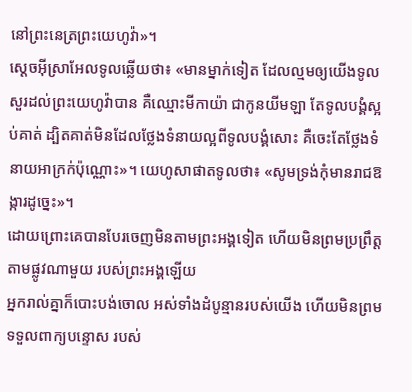នៅព្រះនេត្រព្រះយេហូវ៉ា»។
ស្តេចអ៊ីស្រាអែលទូលឆ្លើយថា៖ «មានម្នាក់ទៀត ដែលល្មមឲ្យយើងទូលសួរដល់ព្រះយេហូវ៉ាបាន គឺឈ្មោះមីកាយ៉ា ជាកូនយីមឡា តែទូលបង្គំស្អប់គាត់ ដ្បិតគាត់មិនដែលថ្លែងទំនាយល្អពីទូលបង្គំសោះ គឺចេះតែថ្លែងទំនាយអាក្រក់ប៉ុណ្ណោះ»។ យេហូសាផាតទូលថា៖ «សូមទ្រង់កុំមានរាជឱង្ការដូច្នេះ»។
ដោយព្រោះគេបានបែរចេញមិនតាមព្រះអង្គទៀត ហើយមិនព្រមប្រព្រឹត្តតាមផ្លូវណាមួយ របស់ព្រះអង្គឡើយ
អ្នករាល់គ្នាក៏បោះបង់ចោល អស់ទាំងដំបូន្មានរបស់យើង ហើយមិនព្រមទទួលពាក្យបន្ទោស របស់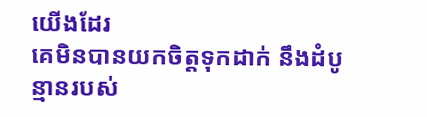យើងដែរ
គេមិនបានយកចិត្តទុកដាក់ នឹងដំបូន្មានរបស់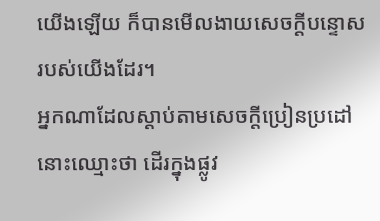យើងឡើយ ក៏បានមើលងាយសេចក្ដីបន្ទោសរបស់យើងដែរ។
អ្នកណាដែលស្តាប់តាមសេចក្ដីប្រៀនប្រដៅ នោះឈ្មោះថា ដើរក្នុងផ្លូវ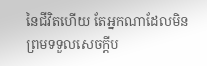នៃជីវិតហើយ តែអ្នកណាដែលមិនព្រមទទួលសេចក្ដីប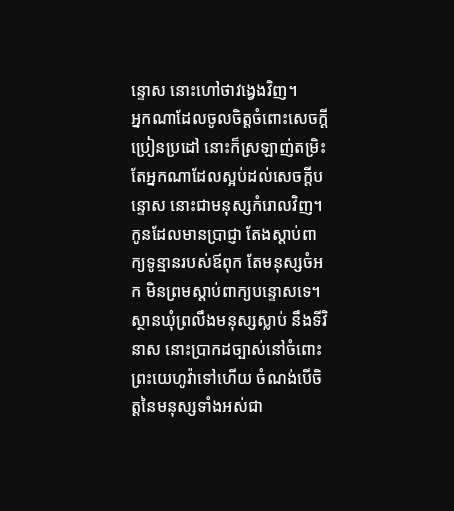ន្ទោស នោះហៅថាវង្វេងវិញ។
អ្នកណាដែលចូលចិត្តចំពោះសេចក្ដីប្រៀនប្រដៅ នោះក៏ស្រឡាញ់តម្រិះ តែអ្នកណាដែលស្អប់ដល់សេចក្ដីបន្ទោស នោះជាមនុស្សកំរោលវិញ។
កូនដែលមានប្រាជ្ញា តែងស្តាប់ពាក្យទូន្មានរបស់ឪពុក តែមនុស្សចំអក មិនព្រមស្តាប់ពាក្យបន្ទោសទេ។
ស្ថានឃុំព្រលឹងមនុស្សស្លាប់ នឹងទីវិនាស នោះប្រាកដច្បាស់នៅចំពោះ ព្រះយេហូវ៉ាទៅហើយ ចំណង់បើចិត្តនៃមនុស្សទាំងអស់ជា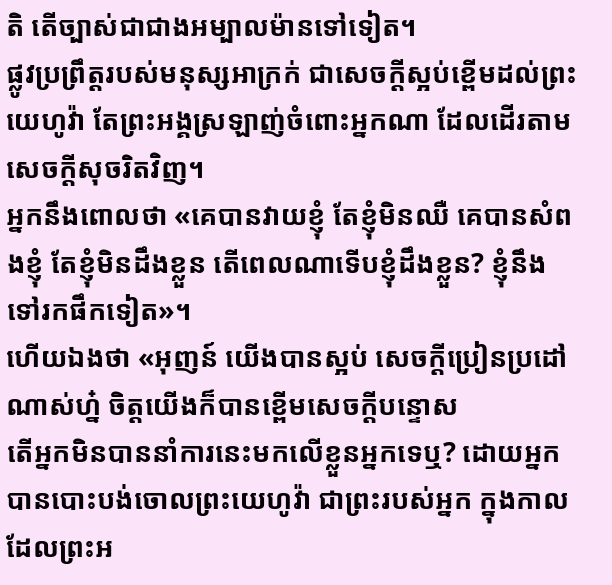តិ តើច្បាស់ជាជាងអម្បាលម៉ានទៅទៀត។
ផ្លូវប្រព្រឹត្តរបស់មនុស្សអាក្រក់ ជាសេចក្ដីស្អប់ខ្ពើមដល់ព្រះយេហូវ៉ា តែព្រះអង្គស្រឡាញ់ចំពោះអ្នកណា ដែលដើរតាមសេចក្ដីសុចរិតវិញ។
អ្នកនឹងពោលថា «គេបានវាយខ្ញុំ តែខ្ញុំមិនឈឺ គេបានសំពងខ្ញុំ តែខ្ញុំមិនដឹងខ្លួន តើពេលណាទើបខ្ញុំដឹងខ្លួន? ខ្ញុំនឹងទៅរកផឹកទៀត»។
ហើយឯងថា «អុញន៍ យើងបានស្អប់ សេចក្ដីប្រៀនប្រដៅណាស់ហ្ន៎ ចិត្តយើងក៏បានខ្ពើមសេចក្ដីបន្ទោស
តើអ្នកមិនបាននាំការនេះមកលើខ្លួនអ្នកទេឬ? ដោយអ្នកបានបោះបង់ចោលព្រះយេហូវ៉ា ជាព្រះរបស់អ្នក ក្នុងកាលដែលព្រះអ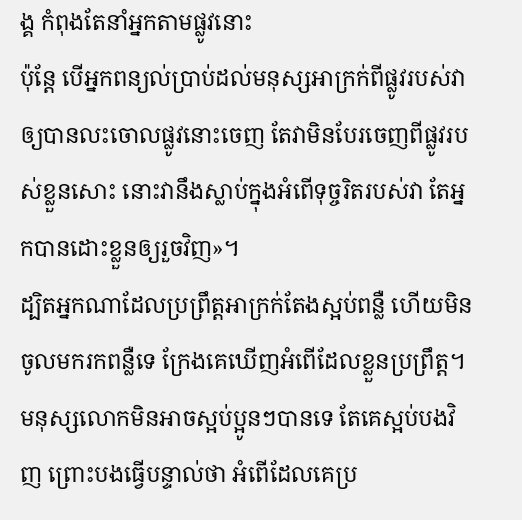ង្គ កំពុងតែនាំអ្នកតាមផ្លូវនោះ
ប៉ុន្តែ បើអ្នកពន្យល់ប្រាប់ដល់មនុស្សអាក្រក់ពីផ្លូវរបស់វា ឲ្យបានលះចោលផ្លូវនោះចេញ តែវាមិនបែរចេញពីផ្លូវរបស់ខ្លួនសោះ នោះវានឹងស្លាប់ក្នុងអំពើទុច្ចរិតរបស់វា តែអ្នកបានដោះខ្លួនឲ្យរួចវិញ»។
ដ្បិតអ្នកណាដែលប្រព្រឹត្តអាក្រក់តែងស្អប់ពន្លឺ ហើយមិនចូលមករកពន្លឺទេ ក្រែងគេឃើញអំពើដែលខ្លួនប្រព្រឹត្ត។
មនុស្សលោកមិនអាចស្អប់ប្អូនៗបានទេ តែគេស្អប់បងវិញ ព្រោះបងធ្វើបន្ទាល់ថា អំពើដែលគេប្រ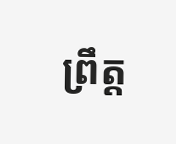ព្រឹត្ត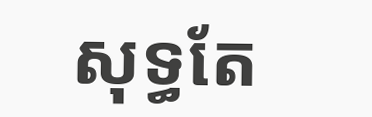សុទ្ធតែ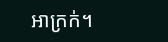អាក្រក់។